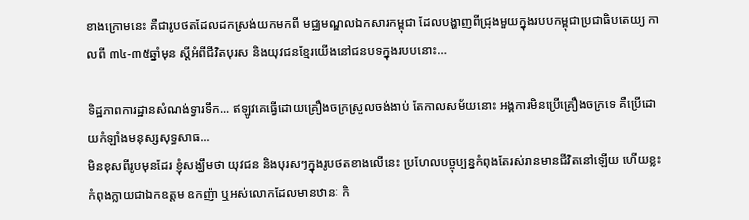ខាងក្រោមនេះ គឺជារូបថតដែលដកស្រង់យកមកពី មជ្ឈមណ្ឌលឯកសារកម្ពុជា ដែលបង្ហាញពីជ្រុងមួយក្នុងរបបកម្ពុជាប្រជាធិបតេយ្យ កាលពី ៣៤-៣៥ឆ្នាំមុន ស្តីអំពីជីវិតបុរស និងយុវជនខ្មែរយើងនៅជនបទក្នុងរបបនោះ…

ទិដ្ឋភាពការដ្ឋានសំណង់ទ្វារទឹក... ឥឡូវគេធ្វើដោយគ្រឿងចក្រស្រួលចង់ងាប់ តែកាលសម័យនោះ អង្គការមិនប្រើគ្រឿងចក្រទេ គឺប្រើដោយកំឡាំងមនុស្សសុទ្ធសាធ...
មិនខុសពីរូបមុនដែរ ខ្ញុំសង្ឃឹមថា យុវជន និងបុរសៗក្នុងរូបថតខាងលើនេះ ប្រហែលបច្ចុប្បន្នកំពុងតែរស់រានមានជីវិតនៅឡើយ ហើយខ្លះកំពុងក្លាយជាឯកឧត្តម ឧកញ៉ា ឬអស់លោកដែលមានឋានៈ កិ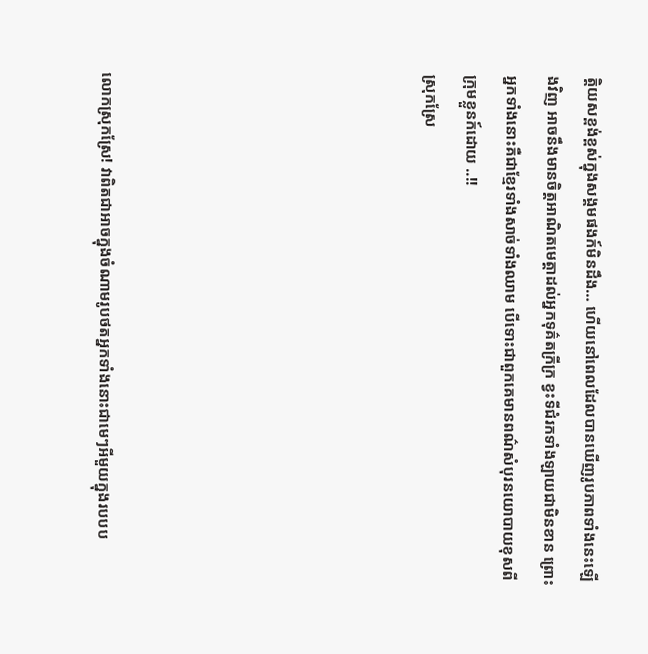ត្តិយសខ្ពង់ខ្ពស់ក្នុងសង្គមផងក៍មិនដឹង… ហើយនៅពេលដែលបានឃើញរូបភាពទាំងនេះឡើងវិញ អាចនឹងមានចិត្តអាណិតមេត្តាដល់អ្នកទុគ៌តក្រីក្រ ខ្វះទីជំរកទាំងឡាយជាមិនខាន ព្រោះអ្នកទាំងនោះគឺជាខ្មែរទាំងសាច់ទាំងឈាម បើទោះជាពួកគេមានពណ៌សំបុរនយោបាយខុសពីក្រុមខ្លួនក៍ដោយ ..!!
ស្រុកស្រែ







លោកស្រុកស្រែ! វាពិតជាអាចក្នុងចំណាមរូបថតអ្នកទាំងនោះជាមេៗអីមួយក្នុងរបបប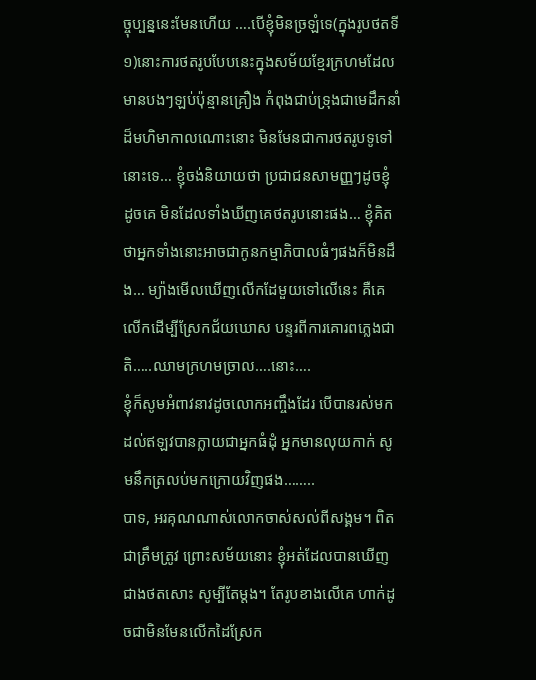ច្ចុប្បន្ននេះមែនហើយ ….បើខ្ញុំមិនច្រឡំទេ(ក្នុងរូបថតទី១)នោះការថតរូបបែបនេះក្នុងសម័យខ្មែរក្រហមដែលមានបងៗឡប់ប៉ុន្មានគ្រឿង កំពុងជាប់ទ្រុងជាមេដឹកនាំដ៏មហិមាកាលណោះនោះ មិនមែនជាការថតរូបទូទៅនោះទេ… ខ្ញុំចង់និយាយថា ប្រជាជនសាមញ្ញៗដូចខ្ញុំ ដូចគេ មិនដែលទាំងឃីញគេថតរូបនោះផង… ខ្ញុំគិតថាអ្នកទាំងនោះអាចជាកូនកម្មាភិបាលធំៗផងក៏មិនដឹង… ម្យ៉ាងមើលឃើញលើកដែមួយទៅលើនេះ គឺគេលើកដើម្បីស្រែកជ័យឃោស បន្ទរពីការគោរពភ្លេងជាតិ…..ឈាមក្រហមច្រាល….នោះ….
ខ្ញុំក៏សូមអំពាវនាវដូចលោកអញ្ចឹងដែរ បើបានរស់មកដល់ឥឡវបានក្លាយជាអ្នកធំដុំ អ្នកមានលុយកាក់ សូមនឹកត្រលប់មកក្រោយវិញផង……..
បាទ, អរគុណណាស់លោកចាស់សល់ពីសង្គម។ ពិតជាត្រឹមត្រូវ ព្រោះសម័យនោះ ខ្ញុំអត់ដែលបានឃើញជាងថតសោះ សូម្បីតែម្តង។ តែរូបខាងលើគេ ហាក់ដូចជាមិនមែនលើកដៃស្រែក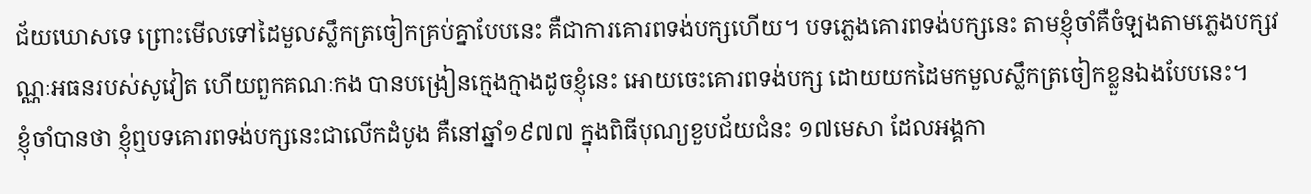ជ័យឃោសទេ ព្រោះមើលទៅដៃមួលស្លឹកត្រចៀកគ្រប់គ្នាបែបនេះ គឺជាការគោរពទង់បក្សហើយ។ បទភ្លេងគោរពទង់បក្សនេះ តាមខ្ញុំចាំគឺចំឡងតាមភ្លេងបក្សវណ្ណៈអធនរបស់សូវៀត ហើយពួកគណៈកង បានបង្រៀនក្មេងក្មាងដូចខ្ញុំនេះ អោយចេះគោរពទង់បក្ស ដោយយកដៃមកមួលស្លឹកត្រចៀកខ្លួនឯងបែបនេះ។
ខ្ញុំចាំបានថា ខ្ញុំឮបទគោរពទង់បក្សនេះជាលើកដំបូង គឺនៅឆ្នាំ១៩៧៧ ក្នុងពិធីបុណ្យខួបជ័យជំនះ ១៧មេសា ដែលអង្គកា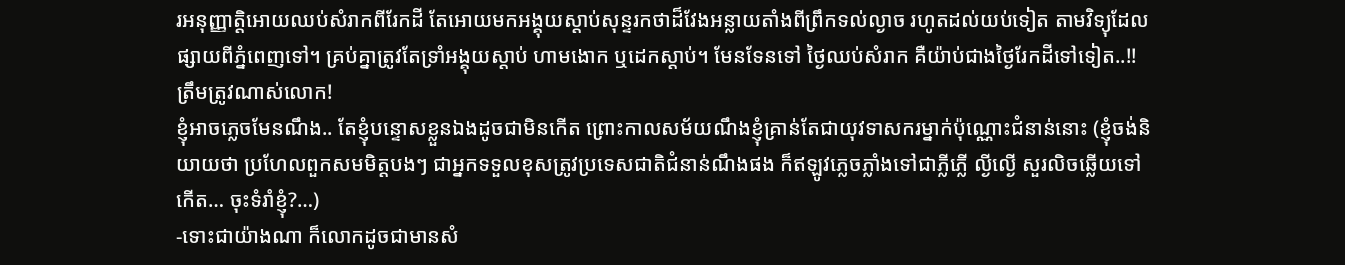រអនុញ្ញាត្តិអោយឈប់សំរាកពីរែកដី តែអោយមកអង្គុយស្តាប់សុន្ទរកថាដ៏វែងអន្លាយតាំងពីព្រឹកទល់ល្ងាច រហូតដល់យប់ទៀត តាមវិទ្យុដែលផ្សាយពីភ្នំពេញទៅ។ គ្រប់គ្នាត្រូវតែទ្រាំអង្គុយស្តាប់ ហាមងោក ឬដេកស្តាប់។ មែនទែនទៅ ថ្ងៃឈប់សំរាក គឺយ៉ាប់ជាងថ្ងៃរែកដីទៅទៀត..!!
ត្រឹមត្រូវណាស់លោក!
ខ្ញុំអាចភ្លេចមែនណឹង.. តែខ្ញុំបន្ទោសខ្លួនឯងដូចជាមិនកើត ព្រោះកាលសម័យណឹងខ្ញុំគ្រាន់តែជាយុវទាសករម្នាក់ប៉ុណ្ណោះជំនាន់នោះ (ខ្ញុំចង់និយាយថា ប្រហែលពួកសមមិត្តបងៗ ជាអ្នកទទួលខុសត្រូវប្រទេសជាតិជំនាន់ណឹងផង ក៏ឥឡូវភ្លេចភ្លាំងទៅជាភ្លីភ្លើ ល្ងីល្ងើ សួរលិចឆ្លើយទៅកើត… ចុះទំរាំខ្ញុំ?…)
-ទោះជាយ៉ាងណា ក៏លោកដូចជាមានសំ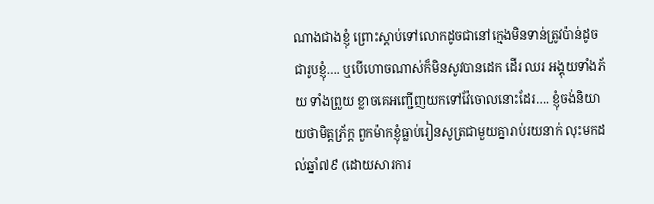ណាងជាងខ្ញុំ ព្រោះស្តាប់ទៅលោកដូចជានៅក្មេងមិនទាន់ត្រូវប៉ាន់ដូចជារូបខ្ញុំ…. ឬបើហោចណាស់ក៏មិនសូវបានដេក ដើរ ឈរ អង្គុយទាំងភ័យ ទាំងព្រួយ ខ្លាចគេអញ្ជើញយកទៅវ៉ែចោលនោះដែរ…. ខ្ញុំចង់និយាយថាមិត្តភ្រ័ក្ត ពួកម៉ាកខ្ញុំធ្លាប់រៀនសូត្រជាមួយគ្នារាប់រយនាក់ លុះមកដល់ឆ្នាំ៧៩ (ដោយសារការ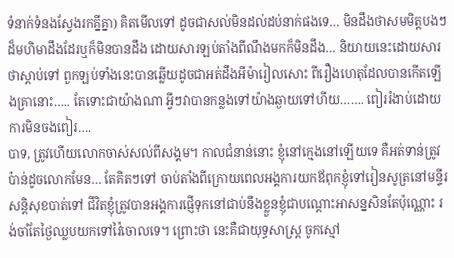ទំនាក់ទំនងស្វែងរកគ្នីគ្នា) គិតមើលទៅ ដូចជាសល់មិនដល់ដប់នាក់ផងទេ… មិនដឹងថាសមមិត្តបងៗដ៏មហិមាដឹងដែរឬក៏មិនបានដឹង ដោយសារឡប់តាំងពីណឹងមកក៏មិនដឹង… និយាយនេះដោយសារថាស្តាប់ទៅ ពួកឡប់ទាំងនេះបានឆ្លើយដូចជាអត់ដឹងអីម៉ារៀលសោះ ពីរឿងហេតុដែលបានកើតឡើងគ្រានោះ….. តែទោះជាយ៉ាងណា អ្វីៗវាបានកន្លងទៅយ៉ាងឆ្ងាយទៅហីយ……. ពៀររំងាប់ដោយការមិនចងពៀរ….
បាទ, ត្រូវហើយលោកចាស់សល់ពីសង្គម។ កាលជំនាន់នោះ ខ្ញុំនៅក្មេងនៅឡើយទេ គឺអត់ទាន់ត្រូវប៉ាន់ដូចលោកមែន… តែគិតៗទៅ ចាប់តាំងពីក្រោយពេលអង្គការយកឪពុកខ្ញុំទៅរៀនសូត្រនៅមន្ទីរសន្តិសុខបាត់ទៅ ជីវិតខ្ញុំត្រូវបានអង្គការផ្ញើទុកនៅជាប់នឹងខ្លួនខ្ញុំជាបណ្តោះអាសន្នសិនតែប៉ុណ្ណោះ រង់ចាំតែថ្ងៃឈ្លបយកទៅវ៉ៃចោលទេ។ ព្រោះថា នេះគឺជាយុទ្ធសាស្រ្ត ចូកស្មៅ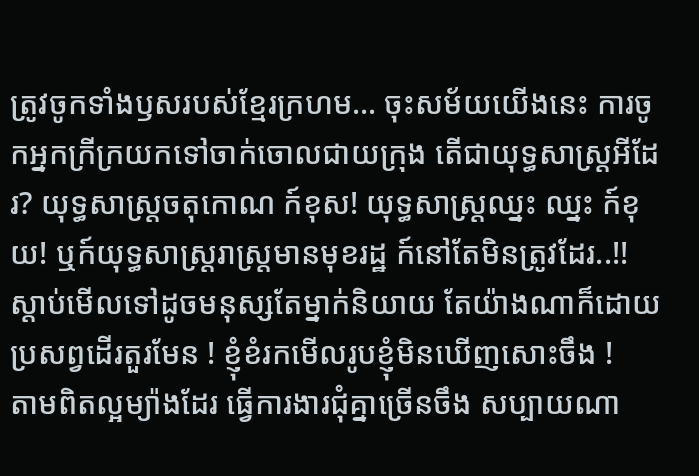ត្រូវចូកទាំងឫសរបស់ខ្មែរក្រហម… ចុះសម័យយើងនេះ ការចូកអ្នកក្រីក្រយកទៅចាក់ចោលជាយក្រុង តើជាយុទ្ធសាស្រ្តអីដែរ? យុទ្ធសាស្រ្តចតុកោណ ក៍ខុស! យុទ្ធសាស្រ្តឈ្នះ ឈ្នះ ក៍ខុយ! ឬក៍យុទ្ធសាស្រ្តរាស្រ្តមានមុខរដ្ឋ ក៍នៅតែមិនត្រូវដែរ..!!
ស្តាប់មើលទៅដូចមនុស្សតែម្នាក់និយាយ តែយ៉ាងណាក៏ដោយ ប្រសព្វដើរតួរមែន ! ខ្ញុំខំរកមើលរូបខ្ញុំមិនឃើញសោះចឹង !
តាមពិតល្អម្យ៉ាងដែរ ធ្វើការងារជុំគ្នាច្រើនចឹង សប្បាយណា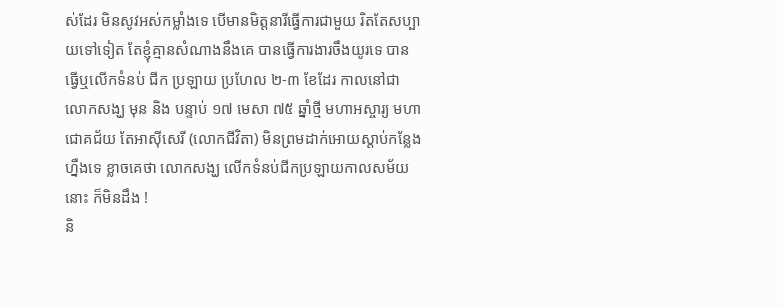ស់ដែរ មិនសូវអស់កម្លាំងទេ បើមានមិត្តនារីធ្វើការជាមួយ រិតតែសប្បាយទៅទៀត តែខ្ញុំគ្មានសំណាងនឹងគេ បានធ្វើការងារចឹងយូរទេ បានធ្វើឬលើកទំនប់ ជីក ប្រឡាយ ប្រហែល ២-៣ ខែដែរ កាលនៅជាលោកសង្ឃ មុន និង បន្ទាប់ ១៧ មេសា ៧៥ ឆ្នាំថ្មី មហាអស្ចារ្យ មហាជោគជ័យ តែអាស៊ីសេរី (លោកជីវិតា) មិនព្រមដាក់អោយស្តាប់កន្លែងហ្នឹងទេ ខ្លាចគេថា លោកសង្ឃ លើកទំនប់ជីកប្រឡាយកាលសម័យនោះ ក៏មិនដឹង !
និ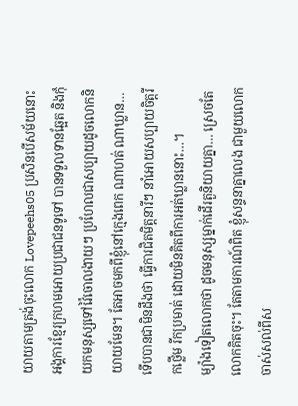យាយតាមត្រង់ចុះលោក Lovepeehs05 ប្រសិនបើសម័យនោះ អង្គការខ្មែរក្រហមអោយប្រជាជនទូទៅ បានទទួលទានឆ្អែត និងកុំយកមនុស្សទៅវ៉ៃចោលងាយៗ ប្រហែលជាសប្បាយដូចលោកនិយាយមែន។ តែអាចមកពីខ្ញុំនៅក្មេងពេក ណាហត់ ណាឃ្លាន… ទើបបានជាមិនដឹងថា ធ្វើការជិតមិត្តនារីៗ នាំអោយសប្បាយចិត្តរីកថ្លើម រីកប្រមាត់ ដោយមិនគិតពីការអត់ឃ្លាននោះ…។
ម្យ៉ាងទៀតលោកថា ដូចមនុស្សម្នាក់ដើរតួនិយាយគ្នា… ស្រេចតែលោកគិតចុះ។ តែតាមការណ៍ពិត ខ្ញុំសន្ទនាគ្នាលេង ជាមួយលោកចាស់សល់ពីស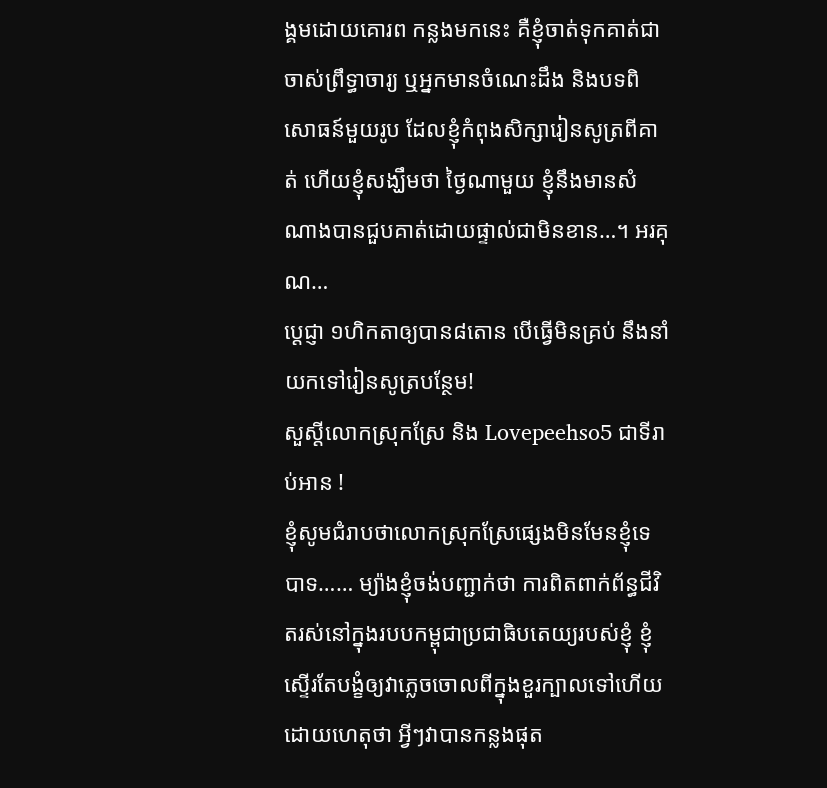ង្គមដោយគោរព កន្លងមកនេះ គឺខ្ញុំចាត់ទុកគាត់ជាចាស់ព្រឹទ្ធាចារ្យ ឬអ្នកមានចំណេះដឹង និងបទពិសោធន៍មួយរូប ដែលខ្ញុំកំពុងសិក្សារៀនសូត្រពីគាត់ ហើយខ្ញុំសង្ឃឹមថា ថ្ងៃណាមួយ ខ្ញុំនឹងមានសំណាងបានជួបគាត់ដោយផ្ទាល់ជាមិនខាន…។ អរគុណ…
ប្ដេជ្ញា ១ហិកតាឲ្យបាន៨តោន បើធ្វើមិនគ្រប់ នឹងនាំយកទៅរៀនសូត្របន្ថែម!
សួស្តីលោកស្រុកស្រែ និង Lovepeehso5 ជាទីរាប់អាន !
ខ្ញុំសូមជំរាបថាលោកស្រុកស្រែផ្សេងមិនមែនខ្ញុំទេបាទ…… ម្យ៉ាងខ្ញុំចង់បញ្ជាក់ថា ការពិតពាក់ព័ន្ធជីវិតរស់នៅក្នុងរបបកម្ពុជាប្រជាធិបតេយ្យរបស់ខ្ញុំ ខ្ញុំស្ទើរតែបង្ខំឲ្យវាភ្លេចចោលពីក្នុងខួរក្បាលទៅហើយ ដោយហេតុថា អ្វីៗវាបានកន្លងផុត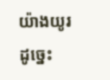យ៉ាងយូរដូច្នេះ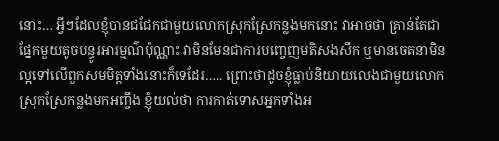នោះ… អ្វីៗដែលខ្ញុំបានជជែកជាមួយលោកស្រុកស្រែកន្លងមកនោះ វាអាចថា គ្រាន់តែជាផ្នែកមួយតូចបន្ធូរអារម្មណ៌ប៉ុណ្ណាះ វាមិនមែនជាការបញ្ចេញមតិសងសឹក ឬមានចេតនាមិនល្អទៅលើពួកសមមិត្តទាំងនោះក៏ទេដែរ….. ព្រោះថាដូចខ្ញុំធ្លាប់និយាយលេងជាមួយលោកស្រុកស្រែកន្លងមកអញ្ចឹង ខ្ញុំយល់ថា ការកាត់ទោសអ្នកទាំងអ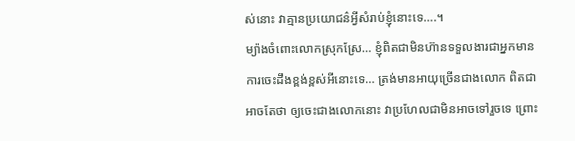ស់នោះ វាគ្មានប្រយោជន៌អ្វីសំរាប់ខ្ញុំនោះទេ….។
ម្យ៉ាងចំពោះលោកស្រុកស្រែ… ខ្ញុំពិតជាមិនហ៊ានទទួលងារជាអ្នកមានការចេះដឹងខ្ពង់ខ្ពស់អីនោះទេ… ត្រង់មានអាយុច្រើនជាងលោក ពិតជាអាចតែថា ឲ្យចេះជាងលោកនោះ វាប្រហែលជាមិនអាចទៅរួចទេ ព្រោះ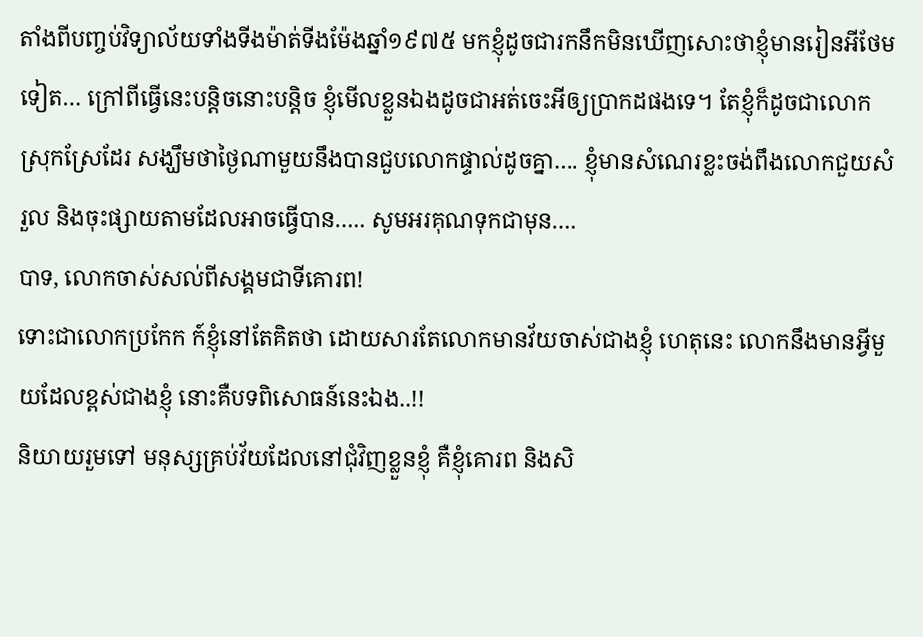តាំងពីបញ្ចប់វិទ្យាល័យទាំងទីងម៉ាត់ទីងម៉ែងឆ្នាំ១៩៧៥ មកខ្ញុំដូចជារកនឹកមិនឃើញសោះថាខ្ញុំមានរៀនអីថែមទៀត… ក្រៅពីធ្វើនេះបន្តិចនោះបន្តិច ខ្ញុំមើលខ្លួនឯងដូចជាអត់ចេះអីឲ្យប្រាកដផងទេ។ តែខ្ញុំក៏ដូចជាលោកស្រុកស្រែដែរ សង្ឃឹមថាថ្ងៃណាមួយនឹងបានជួបលោកផ្ទាល់ដូចគ្នា…. ខ្ញុំមានសំណេរខ្លះចង់ពឹងលោកជួយសំរួល និងចុះផ្សាយតាមដែលអាចធ្វើបាន….. សូមអរគុណទុកជាមុន….
បាទ, លោកចាស់សល់ពីសង្គមជាទីគោរព!
ទោះជាលោកប្រកែក ក៍ខ្ញុំនៅតែគិតថា ដោយសារតែលោកមានវ័យចាស់ជាងខ្ញុំ ហេតុនេះ លោកនឹងមានអ្វីមួយដែលខ្ពស់ជាងខ្ញុំ នោះគឺបទពិសោធន៍នេះឯង..!!
និយាយរួមទៅ មនុស្សគ្រប់វ័យដែលនៅជុំវិញខ្លួនខ្ញុំ គឺខ្ញុំគោរព និងសិ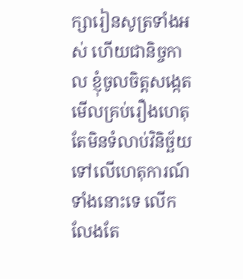ក្សារៀនសូត្រទាំងអស់ ហើយជានិច្ចកាល ខ្ញុំចូលចិត្តសង្កេតមើលគ្រប់រឿងហេតុ តែមិនទំលាប់វិនិច្ឆ័យទៅលើហេតុការណ៍ទាំងនោះទេ លើកលែងតែ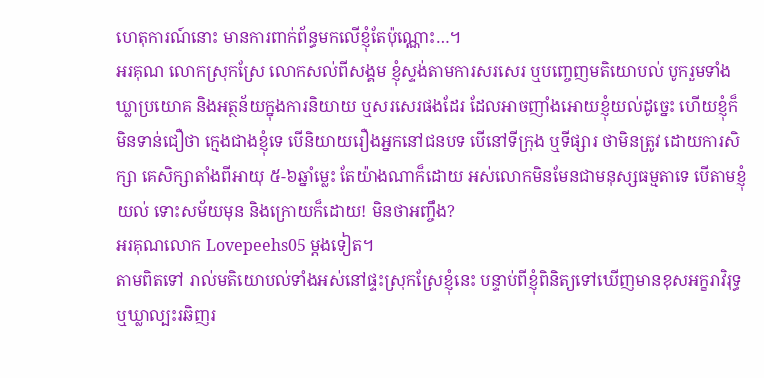ហេតុការណ៍នោះ មានការពាក់ព័ន្ធមកលើខ្ញុំតែប៉ុណ្ណោះ…។
អរគុណ លោកស្រុកស្រែ លោកសល់ពីសង្គម ខ្ញុំស្ទង់តាមការសរសេរ ឬបញ្ចេញមតិយោបល់ បូករួមទាំងឃ្លាប្រយោគ និងអត្ថន័យក្នុងការនិយាយ ឬសរសេរផងដែរ ដែលអាចញាំងអោយខ្ញុំយល់ដូច្នេះ ហើយខ្ញុំក៏មិនទាន់ជឿថា ក្មេងជាងខ្ញុំទេ បើនិយាយរឿងអ្នកនៅជនបទ បើនៅទីក្រុង ឬទីផ្សារ ថាមិនត្រូវ ដោយការសិក្សា គេសិក្សាតាំងពីអាយុ ៥-៦ឆ្នាំម្លេះ តែយ៉ាងណាក៏ដោយ អស់លោកមិនមែនជាមនុស្សធម្មតាទេ បើតាមខ្ញុំយល់ ទោះសម័យមុន និងក្រោយក៏ដោយ! មិនថាអញ្ចឹង?
អរគុណលោក Lovepeehs05 ម្តងទៀត។
តាមពិតទៅ រាល់មតិយោបល់ទាំងអស់នៅផ្ទះស្រុកស្រែខ្ញុំនេះ បន្ទាប់ពីខ្ញុំពិនិត្យទៅឃើញមានខុសអក្ខរាវិរុទ្ធ ឬឃ្លាល្បះរឆិញរ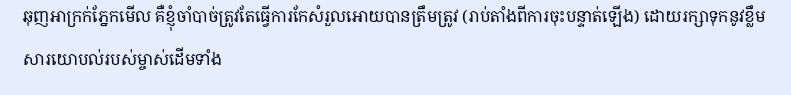ឆុញអាក្រក់ភ្នែកមើល គឺខ្ញុំចាំបាច់ត្រូវតែធ្វើការកែសំរួលអោយបានត្រឹមត្រូវ (រាប់តាំងពីការចុះបន្ទាត់ឡើង) ដោយរក្សាទុកនូវខ្លឹមសារយោបល់របស់ម្ចាស់ដើមទាំង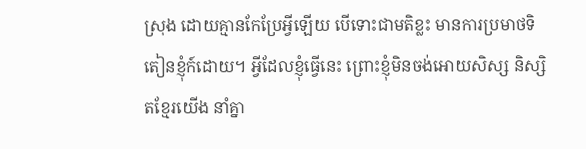ស្រុង ដោយគ្មានកែប្រែអ្វីឡើយ បើទោះជាមតិខ្លះ មានការប្រមាថទិតៀនខ្ញុំក៍ដោយ។ អ្វីដែលខ្ញុំធ្វើនេះ ព្រោះខ្ញុំមិនចង់អោយសិស្ស និស្សិតខ្មែរយើង នាំគ្នា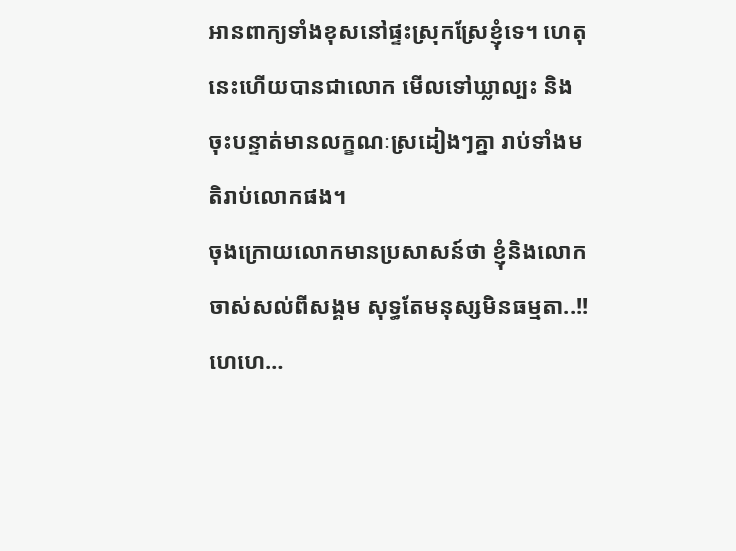អានពាក្យទាំងខុសនៅផ្ទះស្រុកស្រែខ្ញុំទេ។ ហេតុនេះហើយបានជាលោក មើលទៅឃ្លាល្បះ និងចុះបន្ទាត់មានលក្ខណៈស្រដៀងៗគ្នា រាប់ទាំងមតិរាប់លោកផង។
ចុងក្រោយលោកមានប្រសាសន៍ថា ខ្ញុំនិងលោកចាស់សល់ពីសង្គម សុទ្ធតែមនុស្សមិនធម្មតា..!! ហេហេ…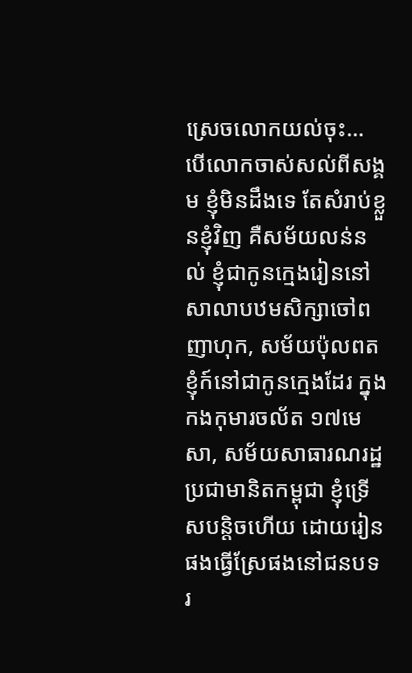ស្រេចលោកយល់ចុះ… បើលោកចាស់សល់ពីសង្គម ខ្ញុំមិនដឹងទេ តែសំរាប់ខ្លួនខ្ញុំវិញ គឺសម័យលន់នល់ ខ្ញុំជាកូនក្មេងរៀននៅសាលាបឋមសិក្សាចៅពញាហុក, សម័យប៉ុលពត ខ្ញុំក៍នៅជាកូនក្មេងដែរ ក្នុងកងកុមារចល័ត ១៧មេសា, សម័យសាធារណរដ្ឋប្រជាមានិតកម្ពុជា ខ្ញុំទ្រើសបន្តិចហើយ ដោយរៀនផងធ្វើស្រែផងនៅជនបទ រ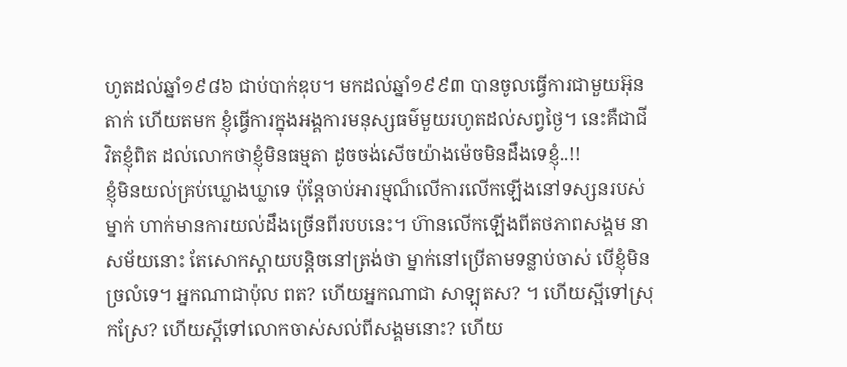ហូតដល់ឆ្នាំ១៩៨៦ ជាប់បាក់ឌុប។ មកដល់ឆ្នាំ១៩៩៣ បានចូលធ្វើការជាមួយអ៊ុនតាក់ ហើយតមក ខ្ញុំធ្វើការក្នុងអង្គការមនុស្សធម៌មួយរហូតដល់សព្វថ្ងៃ។ នេះគឺជាជីវិតខ្ញុំពិត ដល់លោកថាខ្ញុំមិនធម្មតា ដូចចង់សើចយ៉ាងម៉េចមិនដឹងទេខ្ញុំ..!!
ខ្ញុំមិនយល់គ្រប់ឃ្លោងឃ្លាទេ ប៉ុន្តែចាប់អារម្មណ៏លើការលើកឡើងនៅទស្សនរបស់ម្នាក់ ហាក់មានការយល់ដឹងច្រើនពីរបបនេះ។ ហ៊ានលើកឡើងពីតថភាពសង្គម នាសម័យនោះ តែសោកស្តាយបន្តិចនៅត្រង់ថា ម្នាក់នៅប្រើតាមទន្លាប់ចាស់ បើខ្ញុំមិនច្រលំទេ។ អ្នកណាជាប៉ុល ពត? ហើយអ្នកណាជា សាឡុតស? ។ ហើយស្អីទៅស្រុកស្រែ? ហើយស្តីទៅលោកចាស់សល់ពីសង្គមនោះ? ហើយ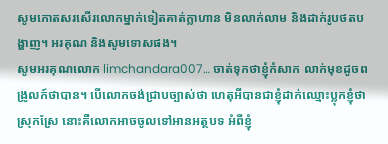សូមកោតសរសើរលោកម្នាក់ទៀតគាត់ក្លាហាន មិនលាក់លាម និងដាក់រូបថតបង្ហាញ។ អរគុណ និងសូមទោសផង។
សូមអរគុណលោក limchandara007… ចាត់ទុកថាខ្ញុំកំសាក លាក់មុខដូចពង្រូលក៍ថាបាន។ បើលោកចង់ជ្រាបច្បាស់ថា ហេតុអីបានជាខ្ញុំដាក់ឈ្មោះប្លុកខ្ញុំថា ស្រុកស្រែ នោះគឺលោកអាចចូលទៅអានអត្ថបទ អំពីខ្ញុំ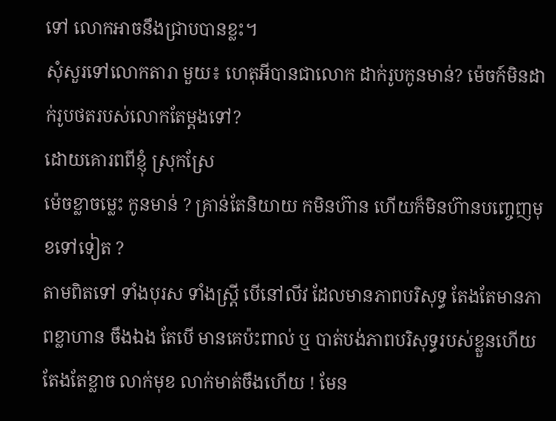ទៅ លោកអាចនឹងជ្រាបបានខ្លះ។
សុំសួរទៅលោកតារា មួយ៖ ហេតុអីបានជាលោក ដាក់រូបកូនមាន់? ម៉េចក៍មិនដាក់រូបថតរបស់លោកតែម្តងទៅ?
ដោយគោរពពីខ្ញុំ ស្រុកស្រែ
ម៉េចខ្លាចម្លេះ កូនមាន់ ? គ្រាន់តែនិយាយ កមិនហ៊ាន ហើយក៏មិនហ៊ានបញ្ចេញមុខទៅទៀត ?
តាមពិតទៅ ទាំងបុរស ទាំងស្រ្តី បើនៅលីវ ដែលមានភាពបរិសុទ្ធ តែងតែមានភាពខ្លាហាន ចឹងឯង តែបើ មានគេប៉ះពាល់ ឬ បាត់បង់ភាពបរិសុទ្ធរបស់ខ្លួនហើយ តែងតែខ្លាច លាក់មុខ លាក់មាត់ចឹងហើយ ! មែន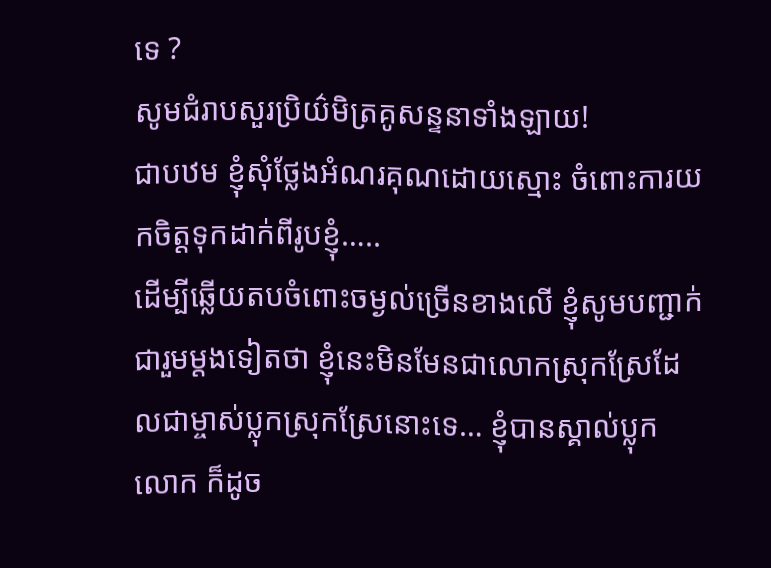ទេ ?
សូមជំរាបសួរប្រិយ៌មិត្រគូសន្ទនាទាំងឡាយ!
ជាបឋម ខ្ញុំសុំថ្លែងអំណរគុណដោយស្មោះ ចំពោះការយកចិត្តទុកដាក់ពីរូបខ្ញុំ…..
ដើម្បីឆ្លើយតបចំពោះចម្ងល់ច្រើនខាងលើ ខ្ញុំសូមបញ្ជាក់ជារួមម្តងទៀតថា ខ្ញុំនេះមិនមែនជាលោកស្រុកស្រែដែលជាម្ចាស់ប្លុកស្រុកស្រែនោះទេ… ខ្ញុំបានស្គាល់ប្លុកលោក ក៏ដូច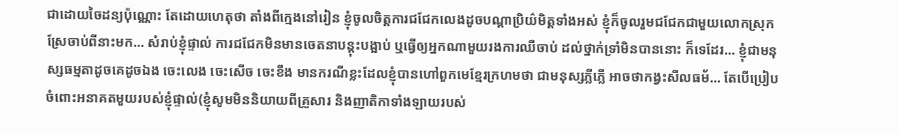ជាដោយចៃដន្យប៉ុណ្ណោះ តែដោយហេតុថា តាំងពីក្មេងនៅរៀន ខ្ញុំចូលចិត្តការជជែកលេងដូចបណ្តាប្រិយ៌មិត្តទាំងអស់ ខ្ញុំក៏ចូលរួមជជែកជាមួយលោកស្រុកស្រែចាប់ពីនាះមក… សំរាប់ខ្ញុំផ្ទាល់ ការជជែកមិនមានចេតនាបន្តុះបង្អាប់ ឬធ្វើឲ្យអ្នកណាមួយរងការឈឺចាប់ ដល់ថ្នាក់ទ្រាំមិនបាននោះ ក៏ទេដែរ… ខ្ញុំជាមនុស្សធម្មតាដូចគេដូចឯង ចេះលេង ចេះសើច ចេះខឹង មានករណីខ្លះដែលខ្ញុំបានហៅពួកមេខ្មែរក្រហមថា ជាមនុស្សភ្លីភ្លើ អាចថាកង្វះសីលធម័… តែបើប្រៀបចំពោះអនាគតមួយរបស់ខ្ញុំផ្ទាល់(ខ្ញុំសូមមិននិយាយពីគ្រួសារ និងញាតិកាទាំងឡាយរបស់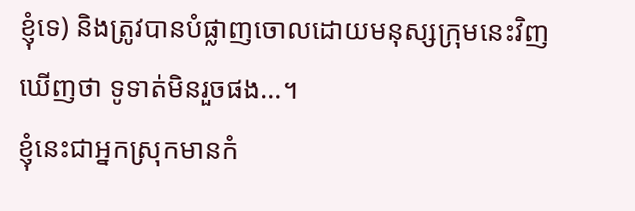ខ្ញុំទេ) និងត្រូវបានបំផ្លាញចោលដោយមនុស្សក្រុមនេះវិញឃើញថា ទូទាត់មិនរួចផង…។
ខ្ញុំនេះជាអ្នកស្រុកមានកំ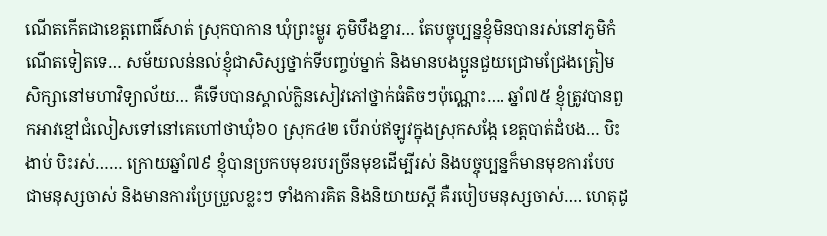ណើតកើតជាខេត្តពោធិ៍សាត់ ស្រុកបាកាន ឃុំព្រះម្លូរ ភូមិបឹងខ្នារ… តែបច្ចុប្បន្នខ្ញុំមិនបានរស់នៅភូមិកំណើតទៀតទេ… សម័យលន់នល់ខ្ញុំជាសិស្សថ្នាក់ទីបញ្ចប់ម្នាក់ និងមានបងប្អូនជួយជ្រោមជ្រែងត្រៀមសិក្សានៅមហាវិទ្យាល័យ… គឺទើបបានស្គាល់ក្លិនសៀវភៅថ្នាក់ធំតិចៗប៉ុណ្ណោះ…. ឆ្នាំ៧៥ ខ្ញុំត្រូវបានពួកអាវខ្មៅជំលៀសទៅនៅគេហៅថាឃុំ៦០ ស្រុក៤២ បើរាប់ឥឡូវក្នុងស្រុកសង្កែ ខេត្តបាត់ដំបង… បិះងាប់ បិះរស់…… ក្រោយឆ្នាំ៧៩ ខ្ញុំបានប្រកបមុខរបរច្រីនមុខដើម្បីរស់ និងបច្ចុប្បន្នក៏មានមុខការបែបជាមនុស្សចាស់ និងមានការប្រែប្រួលខ្លះៗ ទាំងការគិត និងនិយាយស្តី គឺរបៀបមនុស្សចាស់…. ហេតុដូ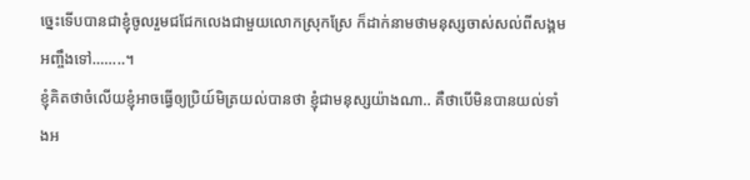ច្នេះទើបបានជាខ្ញុំចូលរួមជជែកលេងជាមួយលោកស្រុកស្រែ ក៏ដាក់នាមថាមនុស្សចាស់សល់ពីសង្គម អញ្ចឹងទៅ……..។
ខ្ញុំគិតថាចំលើយខ្ញុំអាចធ្វើឲ្យប្រិយ៍មិត្រយល់បានថា ខ្ញុំជាមនុស្សយ៉ាងណា.. គឺថាបើមិនបានយល់ទាំងអ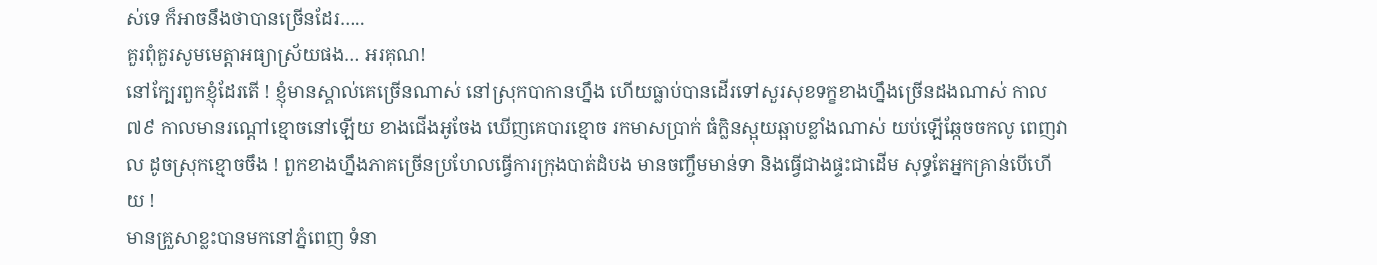ស់ទេ ក៏អាចនឹងថាបានច្រើនដែរ…..
គួរពុំគួរសូមមេត្តាអធ្យាស្រ័យផង… អរគុណ!
នៅក្បែរពួកខ្ញុំដែរតើ ! ខ្ញុំមានស្គាល់គេច្រើនណាស់ នៅស្រុកបាកានហ្នឹង ហើយធ្លាប់បានដើរទៅសួរសុខទក្ខខាងហ្នឹងច្រើនដងណាស់ កាល ៧៩ កាលមានរណ្តៅខ្មោចនៅឡើយ ខាងជើងអូចែង ឃើញគេបារខ្មោច រកមាសប្រាក់ ធំក្លិនស្អុយឆ្អាបខ្លាំងណាស់ យប់ឡើឆ្កែចចកលូ ពេញវាល ដូចស្រុកខ្មោចចឹង ! ពួកខាងហ្នឹងភាគច្រើនប្រហែលធ្វើការក្រុងបាត់ដំបង មានចញ្ចឹមមាន់ទា និងធ្វើជាងផ្ទះជាដើម សុទ្ធតែអ្នកគ្រាន់បើហើយ !
មានគ្រួសាខ្លះបានមកនៅភ្នំពេញ ទំនា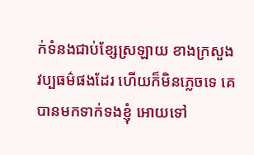ក់ទំនងជាប់ខ្សែស្រឡាយ ខាងក្រសួង វប្បធម៌ផងដែរ ហើយក៏មិនភ្លេចទេ គេបានមកទាក់ទងខ្ញុំ អោយទៅ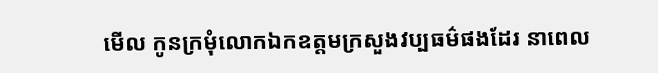មើល កូនក្រមុំលោកឯកឧត្តមក្រសួងវប្បធម៌ផងដែរ នាពេល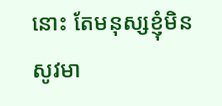នោះ តែមនុស្សខ្ញុំមិនសូវមា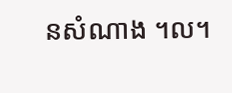នសំណាង ។ល។